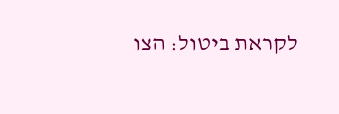לקראת ביטול: הצו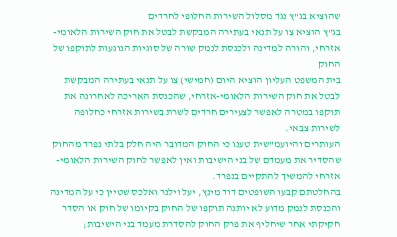שהוציא בג"ץ נגד מסלול השירות החלופי לחרדים
בג"ץ הוציא צו על תנאי בעתירה המבקשת לבטל את חוק השירות הלאומי-אזרחי, והורה למדינה ולכנסת לנמק שורה של סוגיות הנוגעות לתוקפו של החוק
בית המשפט העליון הוציא היום (חמישי) צו על תנאי בעתירה המבקשת לבטל את חוק השירות הלאומי-אזרחי, שהכנסת האריכה לאחרונה את תוקפו במטרה לאפשר לצעירים חרדים לשרת בשירות אזרחי כחלופה לשירות צבאי.
העותרים והיועמ"שית טענו כי החוק המדובר היה חלק בלתי נפרד מהחוק שהסדיר את מעמדם של בני הישיבות ואין לאפשר לחוק השירות הלאומי-אזרחי להמשיך להתקיים בנפרד.
בהחלטתם קבעו השופטים דוד מינץ, יעל וילנר ואלכס שטיין כי על המדינה והכנסת לנמק מדוע לא יותנה תוקפו של החוק בקיומו של חוק או הסדר חקיקתי אחר שיחליף את פרק החוק להסדרת מעמד בני הישיבות;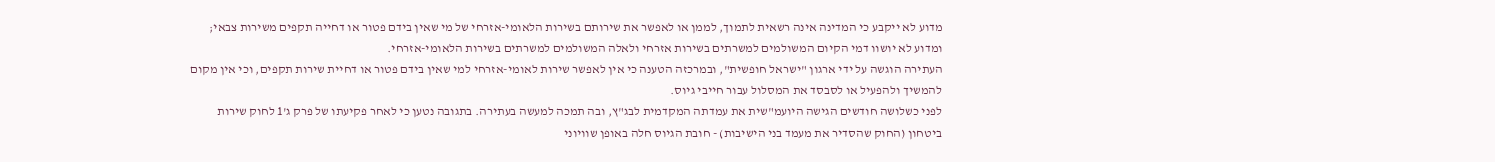מדוע לא ייקבע כי המדינה אינה רשאית לתמוך, לממן או לאפשר את שירותם בשירות הלאומי-אזרחי של מי שאין בידם פטור או דחייה תקפים משירות צבאי; ומדוע לא יושוו דמי הקיום המשולמים למשרתים בשירות אזרחי ולאלה המשולמים למשרתים בשירות הלאומי-אזרחי.
העתירה הוגשה על ידי ארגון "ישראל חופשית", ובמרכזה הטענה כי אין לאפשר שירות לאומי-אזרחי למי שאין בידם פטור או דחיית שירות תקפים, וכי אין מקום להמשיך ולהפעיל או לסבסד את המסלול עבור חייבי גיוס.
לפני כשלושה חודשים הגישה היועמ"שית את עמדתה המקדמית לבג"ץ, ובה תמכה למעשה בעתירה. בתגובה נטען כי לאחר פקיעתו של פרק ג'1 לחוק שירות ביטחון (החוק שהסדיר את מעמד בני הישיבות) - חובת הגיוס חלה באופן שוויוני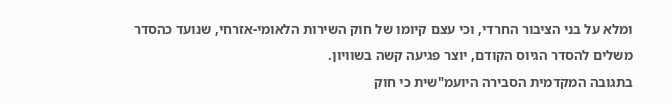ומלא על בני הציבור החרדי, וכי עצם קיומו של חוק השירות הלאומי-אזרחי, שנועד כהסדר משלים להסדר הגיוס הקודם, יוצר פגיעה קשה בשוויון.
בתגובה המקדמית הסבירה היועמ"שית כי חוק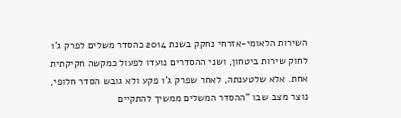השירות הלאומי-אזרחי נחקק בשנת 2014 כהסדר משלים לפרק ג'1 לחוק שירות ביטחון, ושני ההסדרים נועדו לפעול כמקשה חקיקתית אחת. אלא שלטענתה, לאחר שפרק ג'1 פקע ולא גובש הסדר חלופי, נוצר מצב שבו "ההסדר המשלים ממשיך להתקיים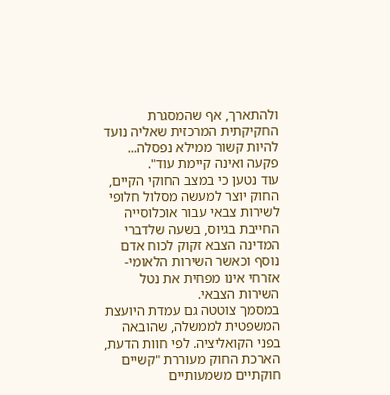ולהתארך, אף שהמסגרת החקיקתית המרכזית שאליה נועד להיות קשור ממילא נפסלה... פקעה ואינה קיימת עוד".
עוד נטען כי במצב החוקי הקיים, החוק יוצר למעשה מסלול חלופי לשירות צבאי עבור אוכלוסייה החייבת בגיוס, בשעה שלדברי המדינה הצבא זקוק לכוח אדם נוסף וכאשר השירות הלאומי-אזרחי אינו מפחית את נטל השירות הצבאי.
במסמך צוטטה גם עמדת היועצת המשפטית לממשלה, שהובאה בפני הקואליציה. לפי חוות הדעת, הארכת החוק מעוררת "קשיים חוקתיים משמעותיים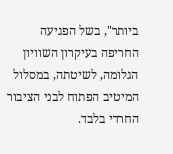ביותר", בשל הפגיעה החריפה בעיקרון השוויון הגלומה, לשיטתה, במסלול המיטיב הפתוח לבני הציבור החרדי בלבד.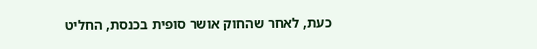כעת, לאחר שהחוק אושר סופית בכנסת, החליט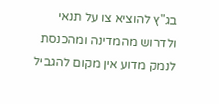בג"ץ להוציא צו על תנאי ולדרוש מהמדינה ומהכנסת לנמק מדוע אין מקום להגביל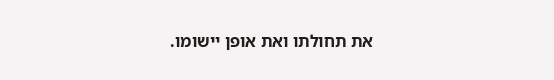את תחולתו ואת אופן יישומו.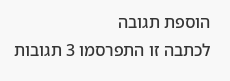הוספת תגובה
לכתבה זו התפרסמו 3 תגובות